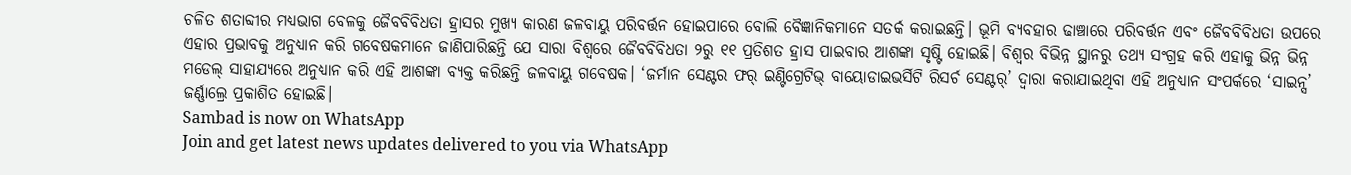ଚଳିତ ଶତାବ୍ଦୀର ମଧ୍ୟଭାଗ ବେଳକୁ ଜୈବବିବିଧତା ହ୍ରାସର ମୁଖ୍ୟ କାରଣ ଜଳବାୟୁ ପରିବର୍ତ୍ତନ ହୋଇପାରେ ବୋଲି ବୈଜ୍ଞାନିକମାନେ ସତର୍କ କରାଇଛନ୍ତି। ଭୂମି ବ୍ୟବହାର ଢାଞ୍ଚାରେ ପରିବର୍ତ୍ତନ ଏବଂ ଜୈବବିବିଧତା ଉପରେ ଏହାର ପ୍ରଭାବକୁ ଅନୁଧ୍ୟାନ କରି ଗବେଷକମାନେ ଜାଣିପାରିଛନ୍ତି ଯେ ସାରା ବିଶ୍ୱରେ ଜୈବବିବିଧତା ୨ରୁ ୧୧ ପ୍ରତିଶତ ହ୍ରାସ ପାଇବାର ଆଶଙ୍କା ସୃଷ୍ଟି ହୋଇଛି। ବିଶ୍ୱର ବିଭିନ୍ନ ସ୍ଥାନରୁ ତଥ୍ୟ ସଂଗ୍ରହ କରି ଏହାକୁ ଭିନ୍ନ ଭିନ୍ନ ମଡେଲ୍ ସାହାଯ୍ୟରେ ଅନୁଧ୍ୟାନ କରି ଏହି ଆଶଙ୍କା ବ୍ୟକ୍ତ କରିଛନ୍ତି ଜଳବାୟୁ ଗବେଷକ। ‘ଜର୍ମାନ ସେଣ୍ଟର ଫର୍ ଇଣ୍ଟିଗ୍ରେଟିଭ୍ ବାୟୋଡାଇଭର୍ସିଟି ରିସର୍ଚ ସେଣ୍ଟର୍’ ଦ୍ୱାରା କରାଯାଇଥିବା ଏହି ଅନୁଧ୍ୟାନ ସଂପର୍କରେ ‘ସାଇନ୍ସ’ ଜର୍ଣ୍ଣାଲ୍ରେ ପ୍ରକାଶିତ ହୋଇଛି।
Sambad is now on WhatsApp
Join and get latest news updates delivered to you via WhatsApp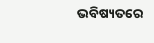ଭବିଷ୍ୟତରେ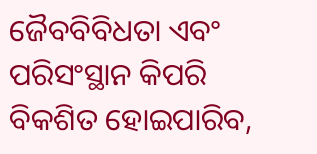ଜୈବବିବିଧତା ଏବଂ ପରିସଂସ୍ଥାନ କିପରି ବିକଶିତ ହୋଇପାରିବ,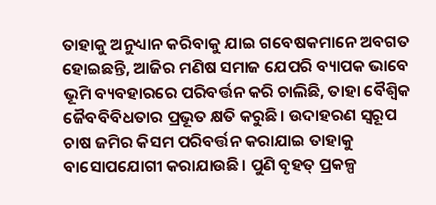ତାହାକୁ ଅନୁଧ୍ୟାନ କରିବାକୁ ଯାଇ ଗବେଷକମାନେ ଅବଗତ ହୋଇଛନ୍ତି, ଆଜିର ମଣିଷ ସମାଜ ଯେପରି ବ୍ୟାପକ ଭାବେ ଭୂମି ବ୍ୟବହାରରେ ପରିବର୍ତ୍ତନ କରି ଚାଲିଛି, ତାହା ବୈଶ୍ୱିକ ଜୈବବିବିଧତାର ପ୍ରଭୂତ କ୍ଷତି କରୁଛି। ଉଦାହରଣ ସ୍ବରୂପ ଚାଷ ଜମିର କିସମ ପରିବର୍ତ୍ତନ କରାଯାଇ ତାହାକୁ ବାସୋପଯୋଗୀ କରାଯାଉଛି। ପୁଣି ବୃହତ୍ ପ୍ରକଳ୍ପ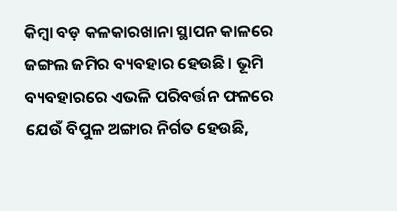କିମ୍ବା ବଡ଼ କଳକାରଖାନା ସ୍ଥାପନ କାଳରେ ଜଙ୍ଗଲ ଜମିର ବ୍ୟବହାର ହେଉଛି। ଭୂମି ବ୍ୟବହାରରେ ଏଭଳି ପରିବର୍ତ୍ତନ ଫଳରେ ଯେଉଁ ବିପୁଳ ଅଙ୍ଗାର ନିର୍ଗତ ହେଉଛି,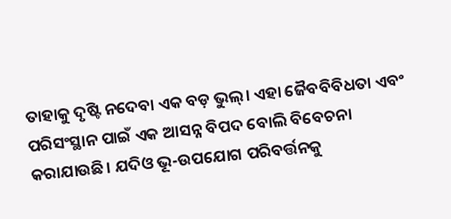ତାହାକୁ ଦୃଷ୍ଟି ନଦେବା ଏକ ବଡ଼ ଭୁଲ୍। ଏହା ଜୈବବିବିଧତା ଏବଂ ପରିସଂସ୍ଥାନ ପାଇଁ ଏକ ଆସନ୍ନ ବିପଦ ବୋଲି ବିବେଚନା କରାଯାଉଛି। ଯଦିଓ ଭୂ-ଉପଯୋଗ ପରିବର୍ତ୍ତନକୁ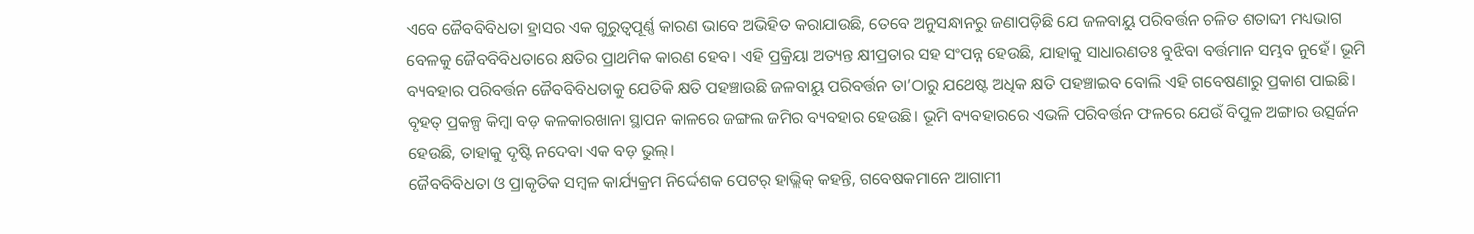ଏବେ ଜୈବବିବିଧତା ହ୍ରାସର ଏକ ଗୁରୁତ୍ୱପୂର୍ଣ୍ଣ କାରଣ ଭାବେ ଅଭିହିତ କରାଯାଉଛି, ତେବେ ଅନୁସନ୍ଧାନରୁ ଜଣାପଡ଼ିଛି ଯେ ଜଳବାୟୁ ପରିବର୍ତ୍ତନ ଚଳିତ ଶତାବ୍ଦୀ ମଧ୍ୟଭାଗ ବେଳକୁ ଜୈବବିବିଧତାରେ କ୍ଷତିର ପ୍ରାଥମିକ କାରଣ ହେବ। ଏହି ପ୍ରକ୍ରିୟା ଅତ୍ୟନ୍ତ କ୍ଷୀପ୍ରତାର ସହ ସଂପନ୍ନ ହେଉଛି, ଯାହାକୁ ସାଧାରଣତଃ ବୁଝିବା ବର୍ତ୍ତମାନ ସମ୍ଭବ ନୁହେଁ। ଭୂମି ବ୍ୟବହାର ପରିବର୍ତ୍ତନ ଜୈବବିବିଧତାକୁ ଯେତିକି କ୍ଷତି ପହଞ୍ଚାଉଛି ଜଳବାୟୁ ପରିବର୍ତ୍ତନ ତା’ଠାରୁ ଯଥେଷ୍ଟ ଅଧିକ କ୍ଷତି ପହଞ୍ଚାଇବ ବୋଲି ଏହି ଗବେଷଣାରୁ ପ୍ରକାଶ ପାଇଛି।
ବୃହତ୍ ପ୍ରକଳ୍ପ କିମ୍ବା ବଡ଼ କଳକାରଖାନା ସ୍ଥାପନ କାଳରେ ଜଙ୍ଗଲ ଜମିର ବ୍ୟବହାର ହେଉଛି। ଭୂମି ବ୍ୟବହାରରେ ଏଭଳି ପରିବର୍ତ୍ତନ ଫଳରେ ଯେଉଁ ବିପୁଳ ଅଙ୍ଗାର ଉତ୍ସର୍ଜନ ହେଉଛି, ତାହାକୁ ଦୃଷ୍ଟି ନଦେବା ଏକ ବଡ଼ ଭୁଲ୍।
ଜୈବବିବିଧତା ଓ ପ୍ରାକୃତିକ ସମ୍ବଳ କାର୍ଯ୍ୟକ୍ରମ ନିର୍ଦ୍ଦେଶକ ପେଟର୍ ହାଭ୍ଲିକ୍ କହନ୍ତି, ଗବେଷକମାନେ ଆଗାମୀ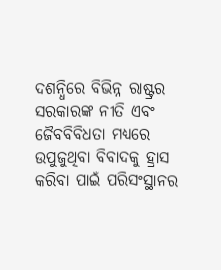ଦଶନ୍ଧିରେ ବିଭିନ୍ନ ରାଷ୍ଟ୍ରର ସରକାରଙ୍କ ନୀତି ଏବଂ ଜୈବବିବିଧତା ମଧ୍ୟରେ ଉପୁଜୁଥିବା ବିବାଦକୁ ହ୍ରାସ କରିବା ପାଇଁ ପରିସଂସ୍ଥାନର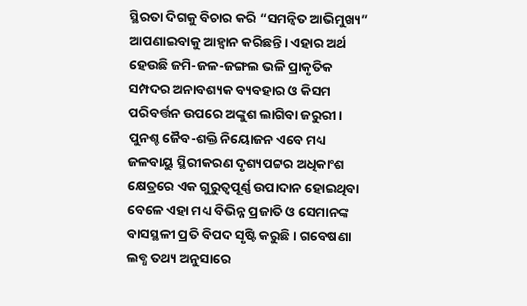ସ୍ଥିରତା ଦିଗକୁ ବିଚାର କରି “ସମନ୍ବିତ ଆଭିମୁଖ୍ୟ” ଆପଣାଇବାକୁ ଆହ୍ୱାନ କରିଛନ୍ତି। ଏହାର ଅର୍ଥ ହେଉଛି ଜମି-ଜଳ-ଜଙ୍ଗଲ ଭଳି ପ୍ରାକୃତିକ ସମ୍ପଦର ଅନାବଶ୍ୟକ ବ୍ୟବହାର ଓ କିସମ ପରିବର୍ତ୍ତନ ଉପରେ ଅଙ୍କୁଶ ଲାଗିବା ଜରୁରୀ। ପୁନଶ୍ଚ ଜୈବ-ଶକ୍ତି ନିୟୋଜନ ଏବେ ମଧ୍ୟ ଜଳବାୟୁ ସ୍ଥିରୀକରଣ ଦୃଶ୍ୟପଟ୍ଟର ଅଧିକାଂଶ କ୍ଷେତ୍ରରେ ଏକ ଗୁରୁତ୍ୱପୂର୍ଣ୍ଣ ଉପାଦାନ ହୋଇଥିବା ବେଳେ ଏହା ମଧ୍ୟ ବିଭିନ୍ନ ପ୍ରଜାତି ଓ ସେମାନଙ୍କ ବାସସ୍ଥଳୀ ପ୍ରତି ବିପଦ ସୃଷ୍ଟି କରୁଛି। ଗବେଷଣା ଲବ୍ଧ ତଥ୍ୟ ଅନୁସାରେ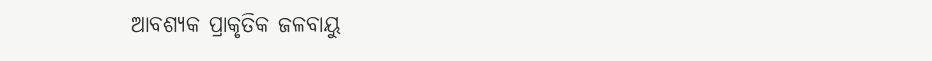ଆବଶ୍ୟକ ପ୍ରାକୃତିକ ଜଳବାୟୁ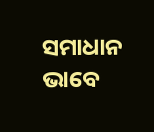ସମାଧାନ ଭାବେ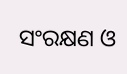ସଂରକ୍ଷଣ ଓ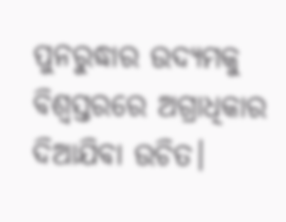ପୁନରୁଦ୍ଧାର ଉଦ୍ୟମକୁ ବିଶ୍ୱସ୍ତରରେ ଅଗ୍ରାଧିକାର ଦିଆଯିବା ଉଚିତ।